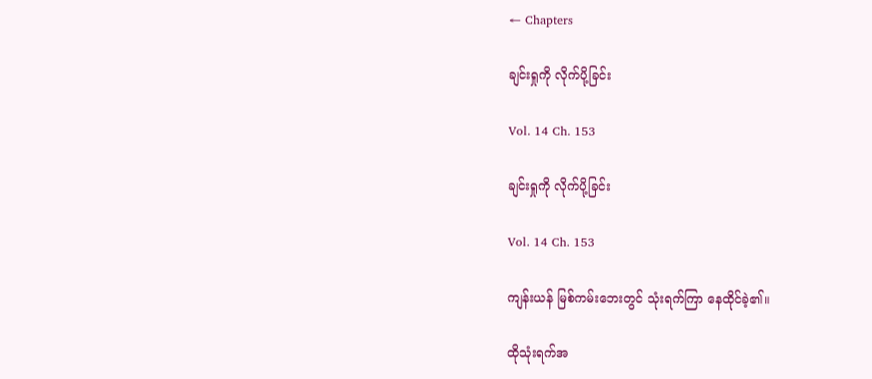← Chapters

ချင်းရှုကို လိုက်ပို့ခြင်း

Vol. 14 Ch. 153

ချင်းရှုကို လိုက်ပို့ခြင်း

Vol. 14 Ch. 153

ကျန်းယန် မြစ်ကမ်းဘေးတွင် သုံးရက်ကြာ နေထိုင်ခဲ့၏။

ထိုသုံးရက်အ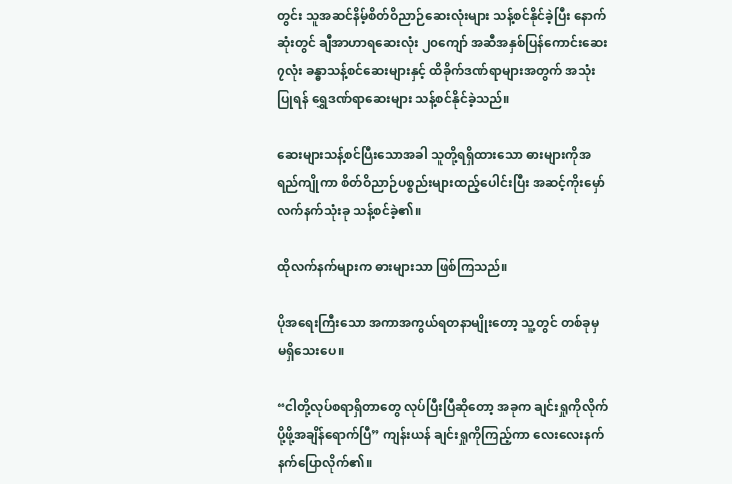တွင်း သူအဆင်နိမ့်စိတ်ဝိညာဉ်ဆေးလုံးများ သန့်စင်နိုင်ခဲ့ပြီး နောက်ဆုံးတွင် ချီအာဟာရဆေးလုံး ၂၀ကျော် အဆီအနှစ်ပြန်ကောင်းဆေး ၇လုံး ခန္ဓာသန့်စင်ဆေးများနှင့် ထိခိုက်ဒဏ်ရာများအတွက် အသုံးပြုရန် ‌ရွှေဒဏ်ရာဆေးများ သန့်စင်နိုင်ခဲ့သည်။

ဆေးများသန့်စင်ပြီးသောအခါ သူတို့ရရှိထားသော ဓားများကိုအရည်ကျိုကာ စိတ်ဝိညာဉ်ပစ္စည်းများထည့်ပေါင်းပြီး အဆင့်ကိုးမှော်လက်နက်သုံးခု သန့်စင်ခဲ့၏။

ထိုလက်နက်များက ဓားများသာ ဖြစ်ကြသည်။

ပိုအရေးကြီးသော အကာအကွယ်ရတနာမျိုးတော့ သူ့တွင် တစ်ခုမှ မရှိသေးပေ။

“ငါတို့လုပ်စရာရှိတာတွေ လုပ်ပြီးပြီဆိုတော့ အခုက ချင်းရှုကိုလိုက်ပို့ဖို့အချိန်ရောက်ပြီ” ကျန်းယန် ချင်းရှုကိုကြည့်ကာ လေးလေးနက်နက်ပြောလိုက်၏။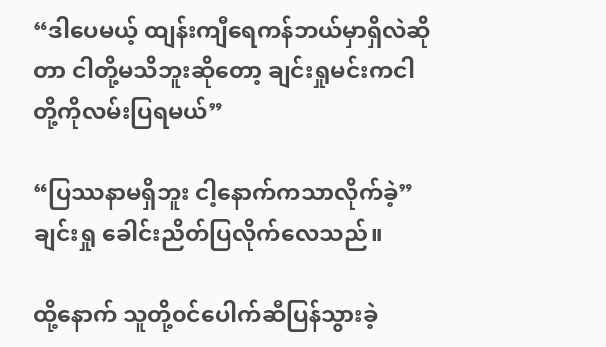“ဒါပေမယ့် ထျန်းကျီရေကန်ဘယ်မှာရှိလဲဆိုတာ ငါတို့မသိဘူးဆိုတော့ ချင်းရှုမင်းကငါတို့ကိုလမ်းပြရမယ်”

“ပြဿနာမရှိဘူး ငါ့နောက်ကသာလိုက်ခဲ့” ချင်းရှု ခေါင်းညိတ်ပြလိုက်လေသည်။

ထို့နောက် သူတို့၀င်ပေါက်ဆီပြန်သွားခဲ့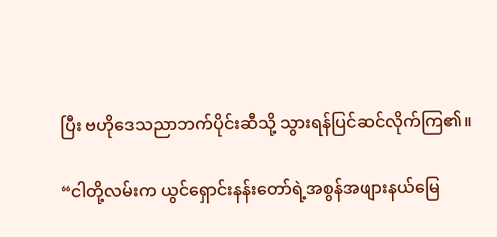ပြီး ဗဟိုဒေသညာဘက်ပိုင်းဆီသို့ သွားရန်ပြင်ဆင်လိုက်ကြ၏။

“ငါတို့လမ်းက ယွင်ရှောင်းနန်းတော်ရဲ့အစွန်အဖျားနယ်မြေ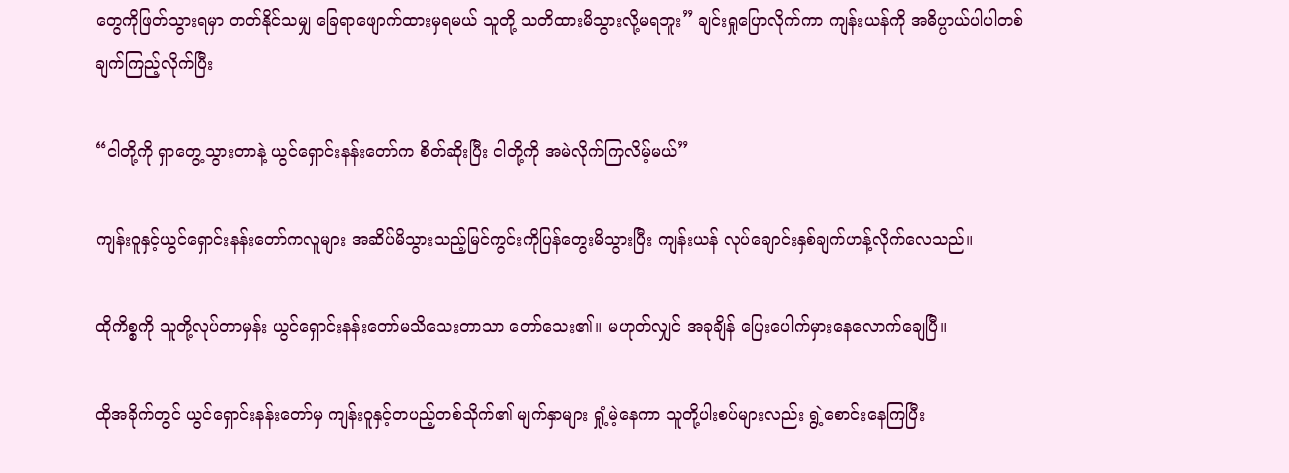တွေကိုဖြတ်သွားရမှာ တတ်နိုင်သမျှ ခြေရာဖျောက်ထားမှရမယ် သူတို့ သတိထားမိသွားလို့မရဘူး” ချင်းရှုပြောလိုက်ကာ ကျန်းယန်ကို အဓိပ္ပာယ်ပါပါတစ်ချက်ကြည့်လိုက်ပြီး

“ငါတို့ကို ရှာတွေ့သွားတာနဲ့ ယွင်ရှောင်းနန်းတော်က စိတ်ဆိုးပြီး ငါတို့ကို အမဲလိုက်ကြလိမ့်မယ်”

ကျန်းဝူနှင့်ယွင်ရှောင်းနန်းတော်ကလူများ အဆိပ်မိသွားသည့်မြင်ကွင်းကိုပြန်တွေးမိသွားပြီး ကျန်းယန် လုပ်ချောင်းနှစ်ချက်ဟန့်လိုက်လေသည်။

ထိုကိစ္စကို သူတို့လုပ်တာမှန်း ယွင်ရှောင်းနန်းတော်မသိသေးတာသာ တော်သေး၏။ မဟုတ်လျှင် အခုချိန် ပြေးပေါက်မှားနေလောက်ချေပြီ။

ထိုအခိုက်တွင် ယွင်ရှောင်းနန်းတော်မှ ကျန်းဝူနှင့်တပည့်တစ်သိုက်၏ မျက်နှာများ ရှုံ့မဲ့နေကာ သူတို့ပါးစပ်များလည်း ရွဲ့စောင်းနေကြပြီး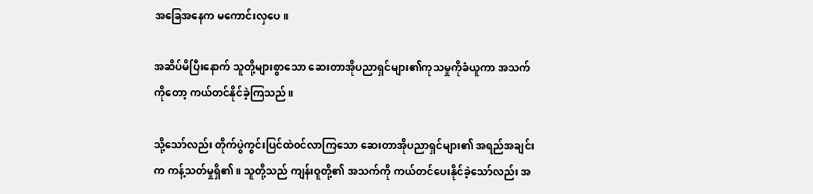အခြေအနေက မကောင်းလှပေ။

အဆိပ်မိပြီးနောက် သူတို့များစွာသော ဆေးတာအိုပညာရှင်များ၏ကုသမှုကိုခံယူကာ အသက်ကိုတော့ ကယ်တင်နိုင်ခဲ့ကြသည်။

သို့သော်လည်း တိုက်ပွဲကွင်းပြင်ထဲ၀င်လာကြသော ဆေးတာအိုပညာရှင်များ၏ အရည်အချင်းက ကန့်သတ်မှုရှိ၏။ သူတို့သည် ကျန်းဝူတို့၏ အသက်ကို ကယ်တင်ပေးနိုင်ခဲ့သော်လည်း အ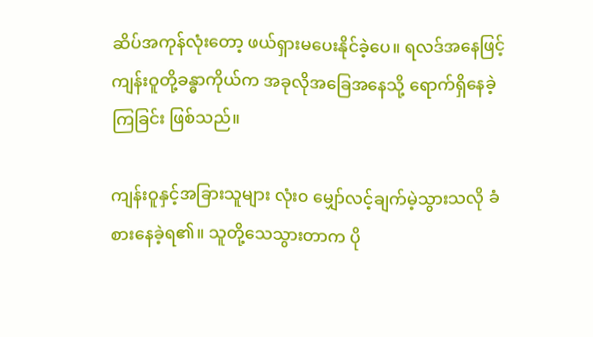ဆိပ်အကုန်လုံးတော့ ဖယ်ရှားမပေးနိုင်ခဲ့ပေ။ ရလဒ်အနေဖြင့် ကျန်းဝူတို့ခန္ဓာကိုယ်က အခုလိုအခြေအနေသို့ ရောက်ရှိနေခဲ့ကြခြင်း ဖြစ်သည်။

ကျန်းဝူနှင့်အခြားသူများ လုံး၀ မျှော်လင့်ချက်မဲ့သွားသလို ခံစားနေခဲ့ရ၏။ သူတို့သေသွားတာက ပို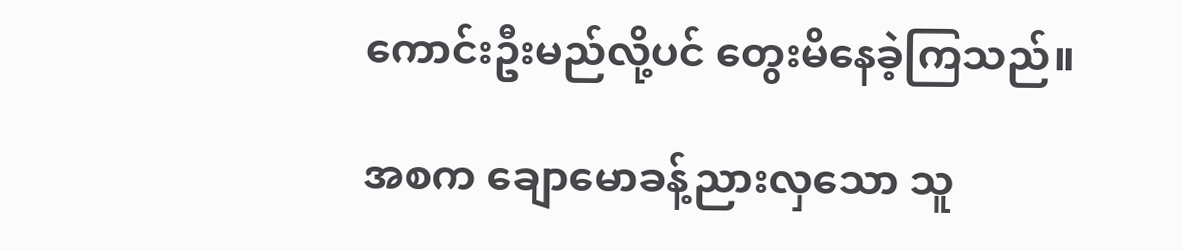ကောင်းဦးမည်လို့ပင် တွေးမိနေခဲ့ကြသည်။

အစက ချောမောခန့်ညားလှသော သူ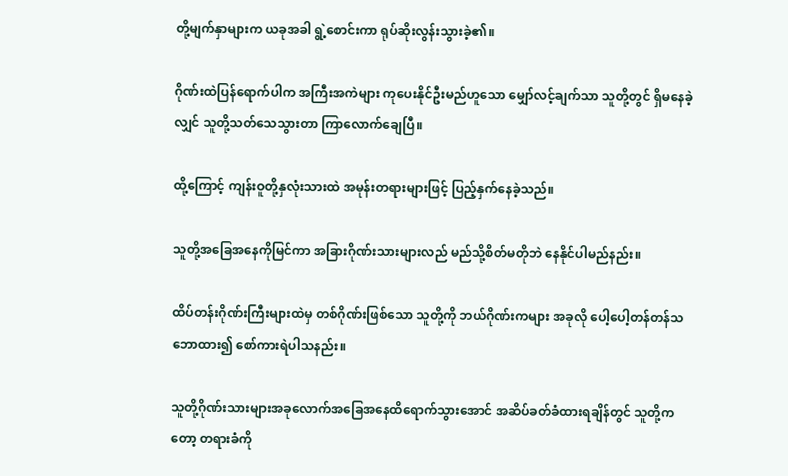တို့မျက်နှာများက ယခုအခါ ရွဲ့စောင်းကာ ရုပ်ဆိုးလွန်းသွားခဲ့၏။

ဂိုဏ်းထဲပြန်ရောက်ပါက အကြီးအကဲများ ကုပေးနိုင်ဦးမည်ဟူသော မျှော်လင့်ချက်သာ သူတို့တွင် ရှိမနေခဲ့လျှင် သူတို့သတ်သေသွားတာ ကြာ‌လောက်ချေပြီ။

ထို့ကြောင့် ကျန်းဝူတို့နှလုံးသားထဲ အမုန်းတရားများဖြင့် ပြည့်နှက်နေခဲ့သည်။

သူတို့အခြေအနေကိုမြင်ကာ အခြားဂိုဏ်းသားများလည် မည်သို့စိတ်မတိုဘဲ နေနိုင်ပါမည်နည်း။

ထိပ်တန်းဂိုဏ်းကြီးများထဲမှ တစ်ဂိုဏ်းဖြစ်သော သူတို့ကို ဘယ်ဂိုဏ်းကများ အခုလို ပေါ့ပေါ့တန်တန်သဘောထား၍ စော်ကားရဲပါသနည်း။

သူတို့ဂိုဏ်းသားများအခုလောက်အခြေအနေထိရောက်သွားအောင် အဆိပ်ခတ်ခံထားရချိန်တွင် သူတို့ကတော့ တရားခံကို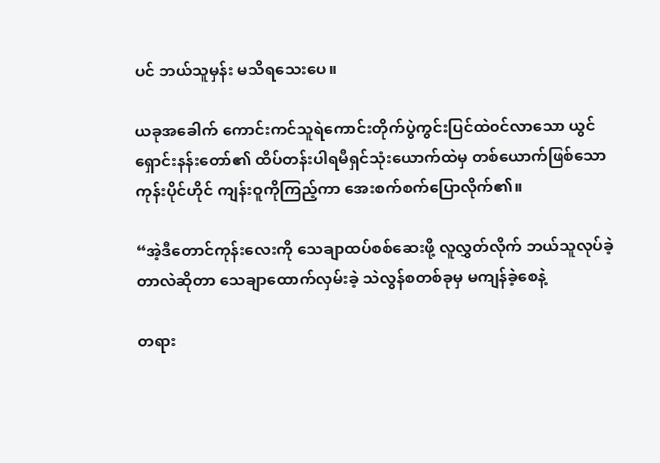ပင် ဘယ်သူမှန်း မသိရသေးပေ။

ယခုအခေါက် ကောင်းကင်သူရဲကောင်းတိုက်ပွဲကွင်းပြင်ထဲ၀င်လာသော ယွင်ရှောင်းနန်းတော်၏ ထိပ်တန်းပါရမီရှင်သုံးယောက်ထဲမှ တစ်ယောက်ဖြစ်သော ကုန်းပိုင်ဟိုင် ကျန်းဝူကိုကြည့်ကာ အေးစက်စက်ပြောလိုက်၏။

“အဲ့ဒီတောင်ကုန်းလေးကို သေချာထပ်စစ်ဆေးဖို့ လူလွှတ်လိုက် ဘယ်သူလုပ်ခဲ့တာလဲဆိုတာ သေချာထောက်လှမ်းခဲ့ သဲလွန်စတစ်ခုမှ မကျန်ခဲ့စေနဲ့

တရား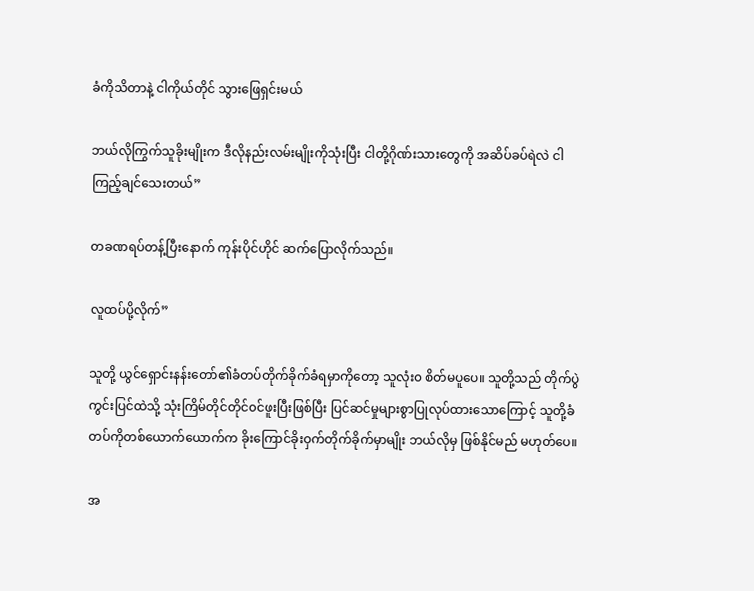ခံကိုသိတာနဲ့ ငါကိုယ်တိုင် သွားဖြေရှင်းမယ်

ဘယ်လိုကြွက်သူခိုးမျိုးက ဒီလိုနည်းလမ်းမျိုးကိုသုံးပြီး ငါတို့ဂိုဏ်းသားတွေကို အဆိပ်ခပ်ရဲလဲ ငါကြည့်ချင်သေးတယ်”

တခဏရပ်တန့်ပြီးနောက် ကုန်းပိုင်ဟိုင် ဆက်ပြောလိုက်သည်။

လူထပ်ပို့လိုက်”

သူတို့ ယွင်ရှောင်းနန်းတော်၏ခံတပ်တိုက်ခိုက်ခံရမှာကိုတော့ သူလုံး၀ စိတ်မပူပေ။ သူတို့သည် တိုက်ပွဲကွင်းပြင်ထဲသို့ သုံးကြိမ်တိုင်တိုင်၀င်ဖူးပြီးဖြစ်ပြီး ပြင်ဆင်မှုများစွာပြုလုပ်ထားသောကြောင့် သူတို့ခံတပ်ကိုတစ်ယောက်ယောက်က ခိုးကြောင်ခိုးဝှက်တိုက်ခိုက်မှာမျိုး ဘယ်လိုမှ ဖြစ်နိုင်မည် မဟုတ်ပေ။

အ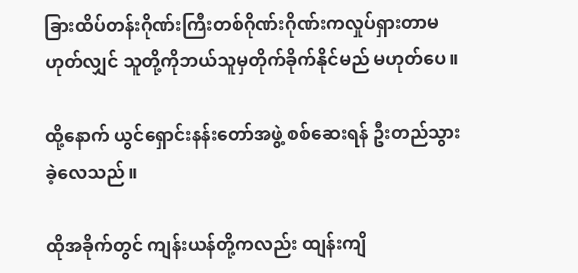ခြားထိပ်တန်းဂိုဏ်းကြီးတစ်ဂိုဏ်းဂိုဏ်းကလှုပ်ရှားတာမဟုတ်လျှင် သူတို့ကိုဘယ်သူမှတိုက်ခိုက်နိုင်မည် မဟုတ်ပေ။

ထို့နောက် ယွင်ရှောင်းနန်းတော်အဖွဲ့ စစ်ဆေးရန် ဦးတည်သွားခဲ့လေသည်။

ထိုအခိုက်တွင် ကျန်းယန်တို့ကလည်း ထျန်းကျိ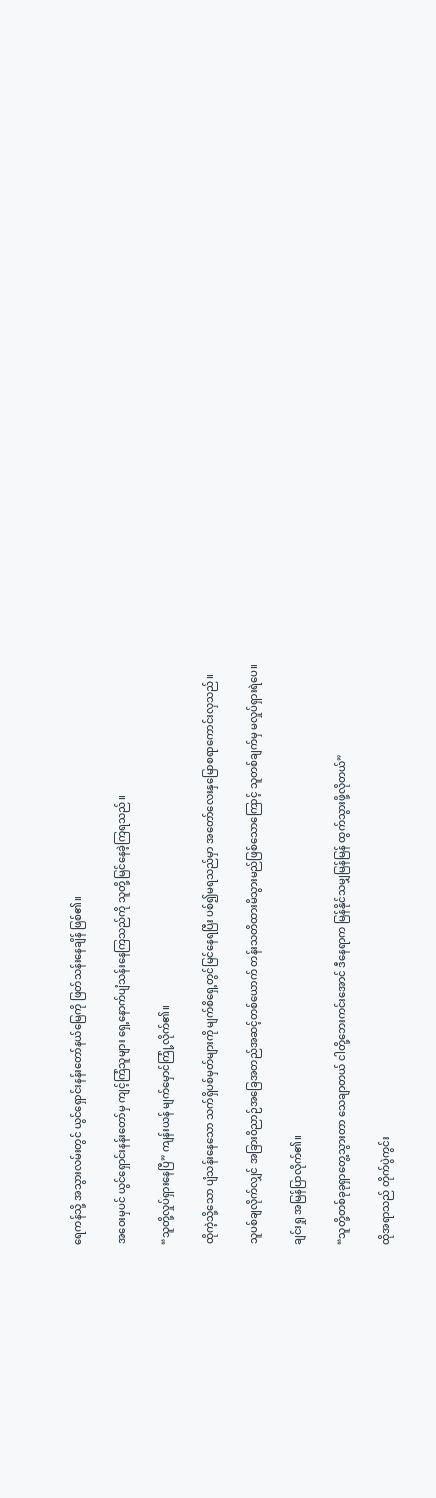ရေကန်သို့ အသွားလမ်းတွင် ယွင်ရှောင်းနန်းတော်နယ်မြေကို ဖြတ်သန်းနေချိန် ဖြစ်၏။

အဝေးမှပင် ယွင်ရှောင်းနန်းတော်မှ ကျင့်ကြံသူများ ရှေ့နောက်ပျံသန်းနေကြသည်ကို သူတို့မြင်နေခဲ့ကြရသည်။

“သူတို့လှုပ်ရှားနေပြီ” ကျန်းယန် မျက်မှောင်ကြုံ့လိုက်၏။

ထိုကဲ့သို့သော ပျံသန်းနေသော သက်ရှိပစ်မှတ်များကို မျက်စိရှေ့တွင်မြင်နေရပြီး ပစ်၍မရသည်မှာ အတော်လေးနှမြောစရာကောင်းလှသည်။

သူပစ်ချလိုက်လျှင် အခြားဝိညာဉ်အခြေအတည်အဆင့်တစ်ယောက် တန်းသတိထားမိသွားမည်ဖြစ်သောကြောင့် သူတစ်ချက်မှ မလှုပ်ရှားရဲပေ။

ချင်းရှု အမြန်ပြာလိုက်၏။

“သူတို့တစ်ခုခုရှာတွေ့သွားတာ သေချာတယ် ငါတို့ဘေးကင်းအောင် ဒီနေရာက မြန်နိုင်သမျှမြန်မြန် ထွက်သွားဖို့လိုတယ်”

ထိုအရာသည် တိုက်ပွဲကွင်း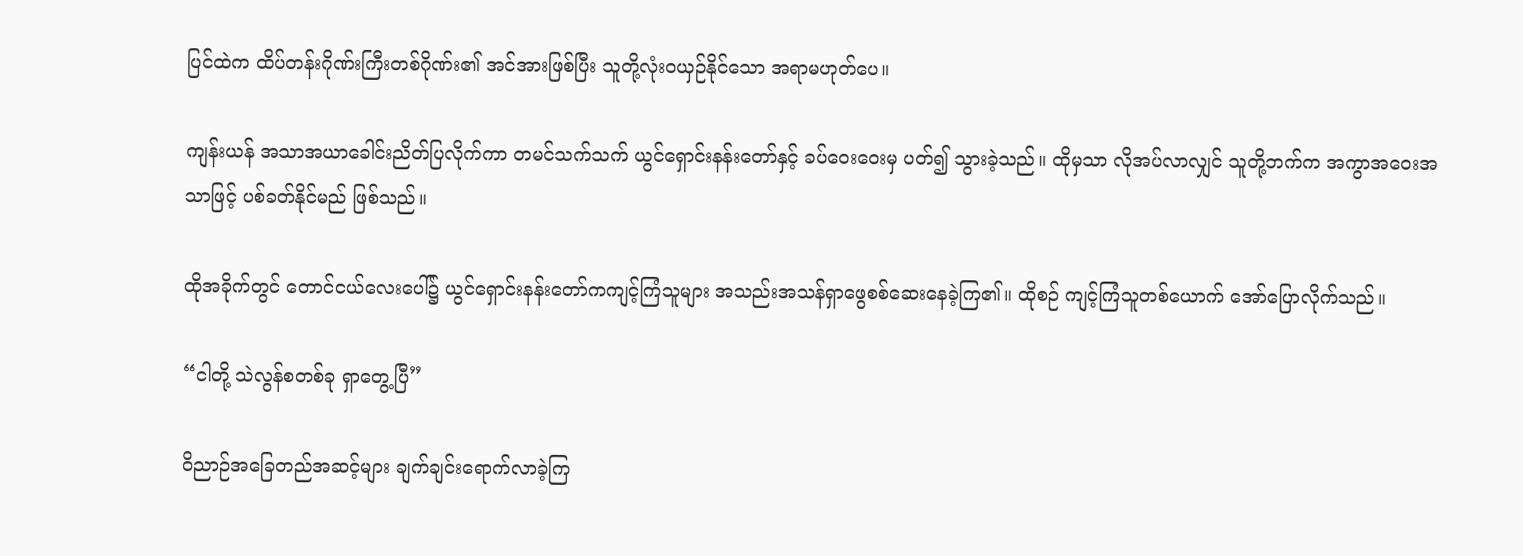ပြင်ထဲက ထိပ်တန်းဂိုဏ်းကြီးတစ်ဂိုဏ်း၏ အင်အားဖြစ်ပြီး သူတို့လုံး၀ယှဉ်နိုင်သော အရာမဟုတ်ပေ။

ကျန်းယန် အသာအယာခေါင်းညိတ်ပြလိုက်ကာ တမင်သက်သက် ယွင်ရှောင်းနန်းတော်နှင့် ခပ်ဝေးဝေးမှ ပတ်၍ သွားခဲ့သည်။ ထိုမှသာ လိုအပ်လာလျှင် သူတို့ဘက်က အကွာအဝေးအသာဖြင့် ပစ်ခတ်နိုင်မည် ဖြစ်သည်။

ထိုအခိုက်တွင် တောင်ငယ်လေးပေါ်၌ ယွင်ရှောင်းနန်းတော်ကကျင့်ကြံသူများ အသည်းအသန်ရှာဖွေစစ်ဆေးနေခဲ့ကြ၏။ ထိုစဉ် ကျင့်ကြံသူတစ်ယောက် အော်ပြောလိုက်သည်။

“ငါတို့ သဲလွန်စတစ်ခု ရှာတွေ့ပြီ”

ဝိညာဉ်အခြေတည်အဆင့်များ ချက်ချင်းရောက်လာခဲ့ကြ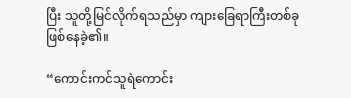ပြီး သူတို့မြင်လိုက်ရသည်မှာ ကျားခြေရာကြီးတစ်ခု ဖြစ်နေခဲ့၏။

“ကောင်းကင်သူရဲကောင်း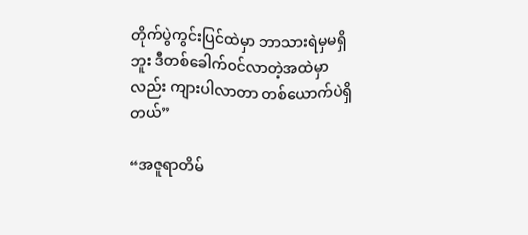တိုက်ပွဲကွင်းပြင်ထဲမှာ ဘာသားရဲမှမရှိဘူး ဒီတစ်ခေါက်၀င်လာတဲ့အထဲမှာလည်း ကျားပါလာတာ တစ်ယောက်ပဲရှိတယ်”

“အဇူရာတိမ်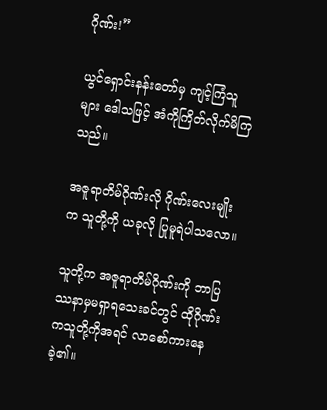ဂိုဏ်း!”

ယွင်ရှောင်းနန်းတော်မှ ကျင့်ကြံသူများ ဒေါသဖြင့် အံကိုကြိတ်လိုက်မိကြသည်။

အဇူရာတိမ်ဂိုဏ်းလို ဂိုဏ်းလေးမျိုးက သူတို့ကို ယခုလို ပြုမူရဲပါသလော။

သူတို့က အဇူရာတိမ်ဂိုဏ်းကို ဘာပြဿနာမှမရှာရသေးခင်တွင် ထိုဂိုဏ်းကသူတို့ကိုအရင် လာစော်ကားနေခဲ့၏။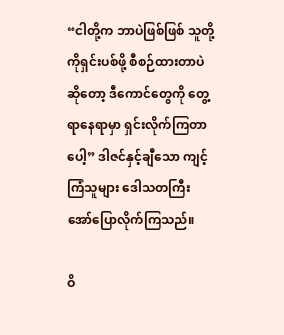“ငါတို့က ဘာပဲဖြစ်ဖြစ် သူတို့ကိုရှင်းပစ်ဖို့ စီစဉ်ထားတာပဲဆိုတော့ ဒီကောင်တွေကို တွေ့ရာနေရာမှာ ရှင်းလိုက်ကြတာပေါ့” ဒါဇင်နှင့်ချီသော ကျင့်ကြံသူများ ဒေါသတကြီး အော်ပြောလိုက်ကြသည်။

ဝိ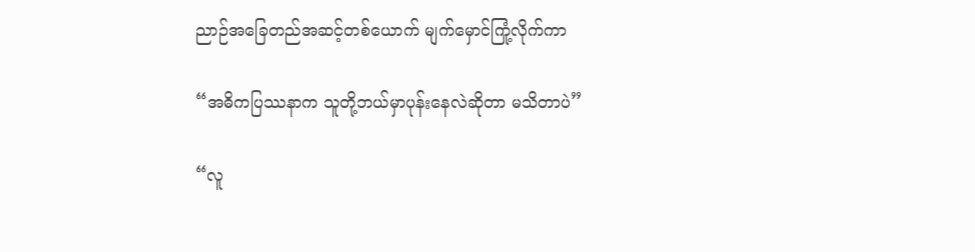ညာဉ်အခြေတည်အဆင့်တစ်ယောက် မျက်မှောင်ကြုံ့လိုက်ကာ

“အဓိကပြဿနာက သူတို့ဘယ်မှာပုန်းနေလဲဆိုတာ မသိတာပဲ”

“လူ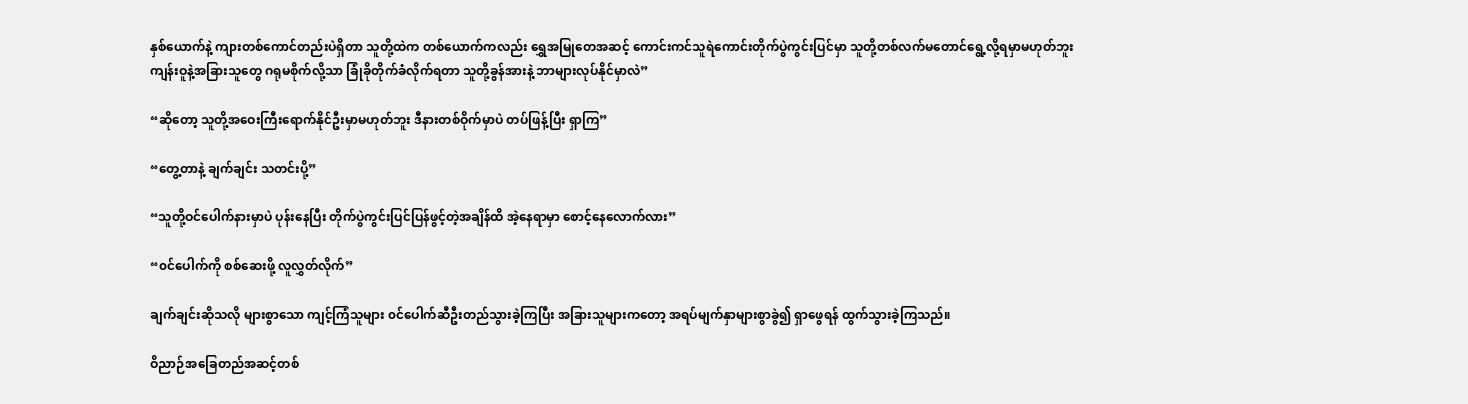နှစ်ယောက်နဲ့ ကျားတစ်ကောင်တည်းပဲရှိတာ သူတို့ထဲက တစ်ယောက်ကလည်း ရွှေအမြုတေအဆင့် ကောင်းကင်သူရဲကောင်းတိုက်ပွဲကွင်းပြင်မှာ သူတို့တစ်လက်မတောင်ရွေ့လို့ရမှာမဟုတ်ဘူး ကျန်းဝူနဲ့အခြားသူတွေ ဂရုမစိုက်လို့သာ ခြုံခိုတိုက်ခံလိုက်ရတာ သူတို့ခွန်အားနဲ့ ဘာများလုပ်နိုင်မှာလဲ”

“ဆိုတော့ သူတို့အဝေးကြီးရောက်နိုင်ဦးမှာမဟုတ်ဘူး ဒီနားတစ်ဝိုက်မှာပဲ တပ်ဖြန့်ပြီး ရှာကြ”

“တွေ့တာနဲ့ ချက်ချင်း သတင်းပို့”

“သူတို့ဝင်ပေါက်နားမှာပဲ ပုန်းနေပြီး တိုက်ပွဲကွင်းပြင်ပြန်ဖွင့်တဲ့အချိန်ထိ အဲ့နေရာမှာ စောင့်နေလောက်လား”

“၀င်ပေါက်ကို စစ်ဆေးဖို့ လူလွှတ်လိုက်”

ချက်ချင်းဆိုသလို များစွာသော ကျင့်ကြံသူများ ၀င်ပေါက်ဆီဦးတည်သွားခဲ့ကြပြီး အခြားသူများကတော့ အရပ်မျက်နှာများစွာခွဲ၍ ရှာဖွေရန် ထွက်သွားခဲ့ကြသည်။

ဝိညာဉ်အခြေတည်အဆင့်တစ်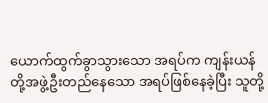ယောက်ထွက်ခွာသွားသော အရပ်က ကျန်းယန်တို့အဖွဲ့ဦးတည်နေသော အရပ်ဖြစ်နေခဲ့ပြီး သူတို့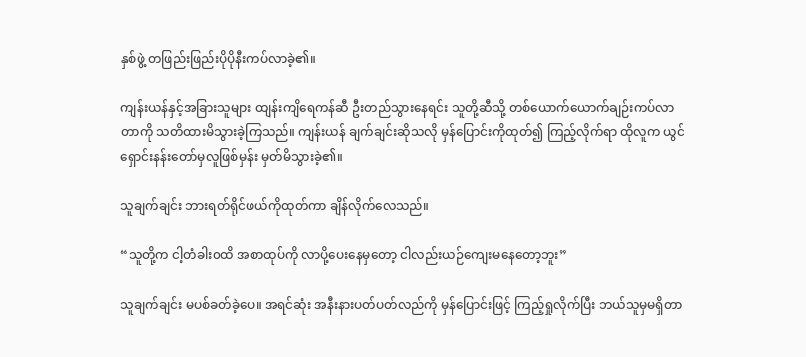နှစ်ဖွဲ့ တဖြည်းဖြည်းပိုပိုနီးကပ်လာခဲ့၏။

ကျန်းယန်နှင့်အခြားသူများ ထျန်းကျိရေကန်ဆီ ဦးတည်သွားနေရင်း သူတို့ဆီသို့ တစ်ယောက်ယောက်ချဉ်းကပ်လာတာကို သတိထားမိသွားခဲ့ကြသည်။ ကျန်းယန် ချက်ချင်းဆိုသလို မှန်ပြောင်းကိုထုတ်၍ ကြည့်လိုက်ရာ ထိုလူက ယွင်ရှောင်းနန်းတော်မှလူဖြစ်မှန်း မှတ်မိသွားခဲ့၏။

သူချက်ချင်း ဘားရတ်ရိုင်ဖယ်ကိုထုတ်ကာ ချိန်လိုက်လေသည်။

“သူတို့က ငါ့တံခါး၀ထိ အစာထုပ်ကို လာပို့ပေးနေမှတော့ ငါလည်းယဉ်ကျေးမနေတော့ဘူး”

သူချက်ချင်း မပစ်ခတ်ခဲ့ပေ။ အရင်ဆုံး အနီးနားပတ်ပတ်လည်ကို မှန်ပြောင်းဖြင့် ကြည့်ရှုလိုက်ပြီး ဘယ်သူမှမရှိတာ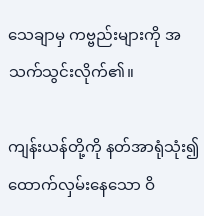သေချာမှ ကဗ္ဗည်းများကို အသက်သွင်းလိုက်၏။

ကျန်းယန်တို့ကို နတ်အာရုံသုံး၍ ထောက်လှမ်းနေသော ဝိ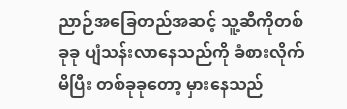ညာဉ်အခြေတည်အဆင့် သူ့ဆီကိုတစ်ခုခု ပျံသန်းလာနေသည်ကို ခံစားလိုက်မိပြီး တစ်ခုခုတော့ မှားနေသည်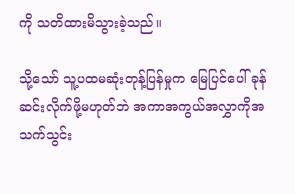ကို သတိထားမိသွားခဲ့သည်။

သို့သော် သူ့ပထမဆုံးတုန့်ပြန်မှုက မြေပြင်ပေါ် ခုန်ဆင်းလိုက်ဖို့မဟုတ်ဘဲ အကာအကွယ်အလွှာကိုအသက်သွင်း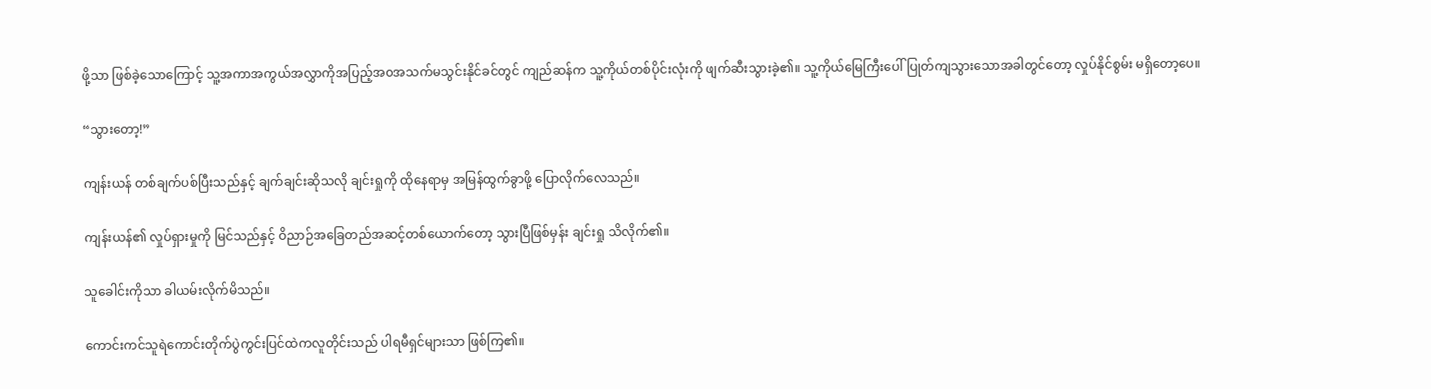ဖို့သာ ဖြစ်ခဲ့သောကြောင့် သူ့အကာအကွယ်အလွှာကိုအပြည့်အ၀အသက်မသွင်းနိုင်ခင်တွင် ကျည်ဆန်က သူ့ကိုယ်တစ်ပိုင်းလုံးကို ဖျက်ဆီးသွားခဲ့၏။ သူ့ကိုယ်မြေကြီးပေါ် ပြုတ်ကျသွားသောအခါတွင်တော့ လှုပ်နိုင်စွမ်း မရှိတော့ပေ။

“သွားတော့!”

ကျန်းယန် တစ်ချက်ပစ်ပြီးသည်နှင့် ချက်ချင်းဆိုသလို ချင်းရှုကို ထိုနေရာမှ အမြန်ထွက်ခွာဖို့ ပြောလိုက်လေသည်။

ကျန်းယန်၏ လှုပ်ရှားမှုကို မြင်သည်နှင့် ဝိညာဉ်အခြေတည်အဆင့်တစ်ယောက်တော့ သွားပြီဖြစ်မှန်း ချင်းရှု သိလိုက်၏။

သူခေါင်းကိုသာ ခါယမ်းလိုက်မိသည်။

ကောင်းကင်သူရဲကောင်းတိုက်ပွဲကွင်းပြင်ထဲကလူတိုင်းသည် ပါရမီရှင်များသာ ဖြစ်ကြ၏။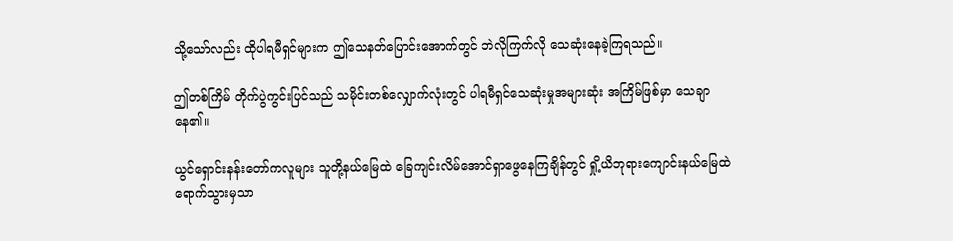သို့သော်လည်း ထိုပါရမီရှင်များက ဤသေနတ်ပြောင်းအောက်တွင် ဘဲလိုကြက်လို သေဆုံးနေခဲ့ကြရသည်။

ဤတစ်ကြိမ် တိုက်ပွဲကွင်းပြင်သည် သမိုင်းတစ်လျှောက်လုံးတွင် ပါရမီရှင်သေဆုံးမှုအများဆုံး အကြိမ်ဖြစ်မှာ သေချာနေ၏။

ယွင်ရှောင်းနန်းတော်ကလူများ သူတို့နယ်မြေထဲ ခြေကျင်းလိမ်အောင်ရှာဖွေနေကြချိန်တွင် ရှို့ယိဘုရားကျောင်းနယ်မြေထဲ ရောက်သွားမှသာ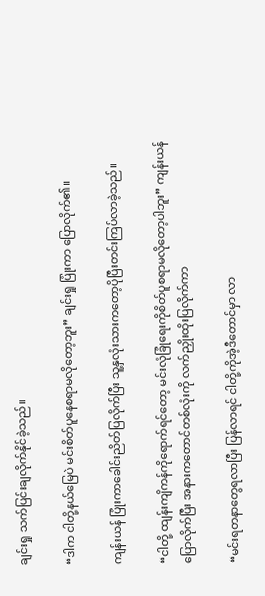ချင်းရှု သက်ပြင်းချလိုက်နိုင်ခဲ့သည်။

“ဒါက ငါတို့နယ်မြေပဲ မင်းစိတ်ပူနေစရာမလိုတော့ဘူး” ချင်းရှု ပြုံးကာ ပြောလိုက်၏။

ကျန်းယန် ပြုံးကာခေါင်းညိတ်ပြလိုက်ပြီး သူ့နှလုံးသားကတော့ပိုပြီးတင်းကြပ်လာခဲ့သည်။

“ငါတို့ ထျန်းကျိကန်ကိုရောက်ရင်တော့ မင်းလုံခြုံရေးကိုစိတ်ပူစရာမလိုတော့ပါဘူး” ကျန်းယန်ပြောလိုက်ပြီး အနားကတောင်တစ်လုံးကို လက်ညှိုးထိုးပြလိုက်ကာ

“မင်းရတနာတွေရလာပြီး ပြန်လာရင် ငါတို့ကိုအဲ့ဒီတောင်မှာ လာ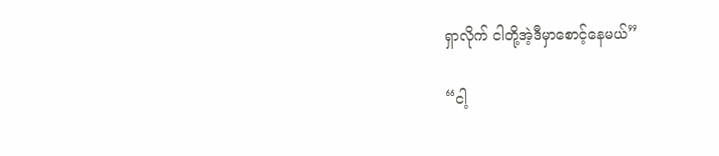ရှာလိုက် ငါတို့အဲ့ဒီမှာစောင့်နေမယ်”

“ငါ့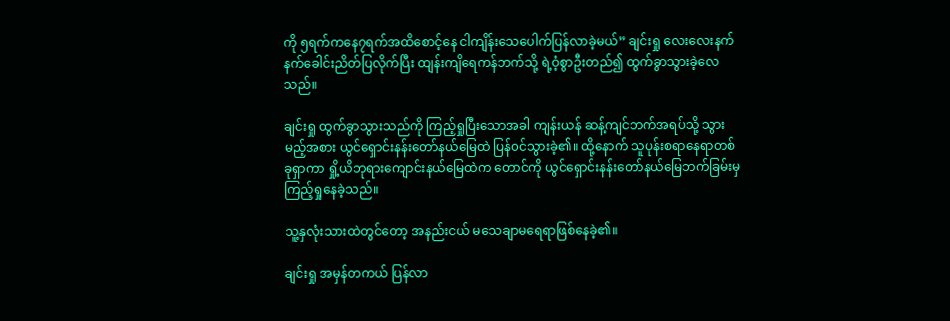ကို ၅ရက်ကနေ၇ရက်အထိစောင့်နေ ငါကျိန်းသေပေါက်ပြန်လာခဲ့မယ်” ချင်းရှု လေးလေးနက်နက်ခေါင်းညိတ်ပြလိုက်ပြီး ထျန်းကျိရေကန်ဘက်သို့ ရဲ့ဝံ့စွာဦးတည်၍ ထွက်ခွာသွားခဲ့လေသည်။

ချင်းရှု ထွက်ခွာသွားသည်ကို ကြည့်ရှုပြီးသောအခါ ကျန်းယန် ဆန့်ကျင်ဘက်အရပ်သို့ သွားမည့်အစား ယွင်ရှောင်းနန်းတော်နယ်မြေထဲ ပြန်၀င်သွားခဲ့၏။ ထို့နောက် သူပုန်းစရာနေရာတစ်ခုရှာကာ ရှို့ယိဘုရားကျောင်းနယ်မြေထဲက တောင်ကို ယွင်ရှောင်းနန်းတော်နယ်မြေဘက်ခြမ်းမှ ကြည့်ရှုနေခဲ့သည်။

သူ့နှလုံးသားထဲတွင်တော့ အနည်းငယ် မသေချာမရေရာဖြစ်နေခဲ့၏။

ချင်းရှု အမှန်တကယ် ပြန်လာ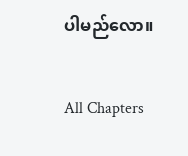ပါမည်လော။

All Chapters